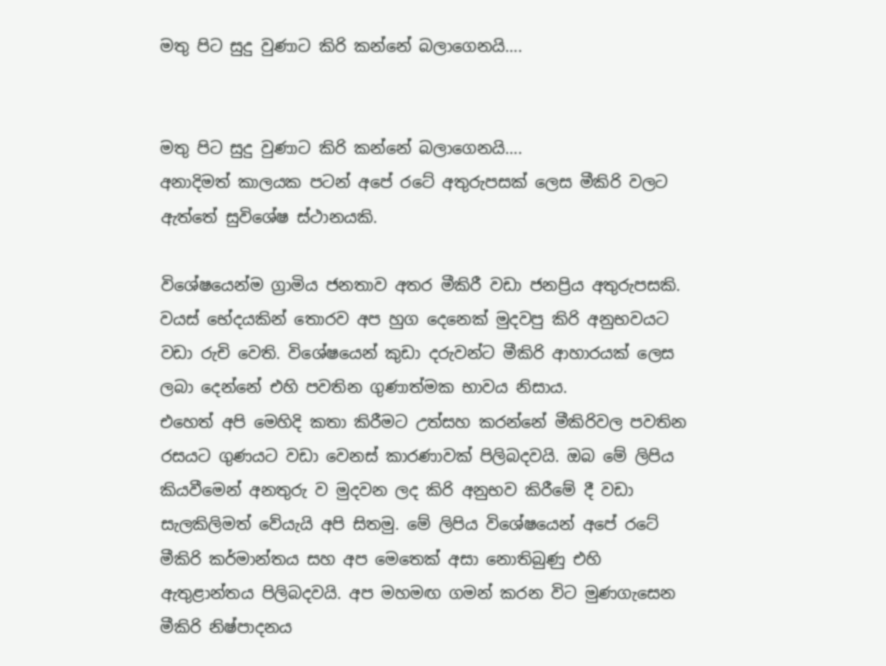මතු පිට සුදු වුණාට කිරි කන්නේ බලාගෙනයි….


මතු පිට සුදු වුණාට කිරි කන්නේ බලාගෙනයි….
අනාදිමත් කාලයක පටන් අපේ රටේ අතුරුපසක් ලෙස මීකිරි වලට ඇත්තේ සුවිශේෂ ස්ථානයකි.

විශේෂයෙන්ම ග්‍රාමිය ජනතාව අතර මීකිරී වඩා ජනප්‍රිය අතුරුපසකි. වයස් භේදයකින් තොරව අප හුග දෙනෙක් මුදවපු කිරි අනුභවයට වඩා රුචි වෙති. විශේෂයෙන් කුඩා දරුවන්ට මීකිරි ආහාරයක් ලෙස ලබා දෙන්නේ එහි පවතින ගුණාත්මක භාවය නිසාය.
එහෙත් අපි මෙහිදි කතා කිරීමට උත්සහ කරන්නේ මීකිරිවල පවතින රසයට ගුණයට වඩා වෙනස් කාරණාවක් පිලිබදවයි. ඔබ මේ ලිපිය කියවීමෙන් අනතුරු ව මුදවන ලද කිරි අනුභව කිරීමේ දී වඩා සැලකිලිමත් වේයැයි අපි සිතමු. මේ ලිපිය විශේෂයෙන් අපේ රටේ මීකිරි කර්මාන්තය සහ අප මෙතෙක් අසා නොතිබුණු එහි ඇතුළාන්තය පිලිබදවයි. අප මහමඟ ගමන් කරන විට මුණගැසෙන මීකිරි නිෂ්පාදනය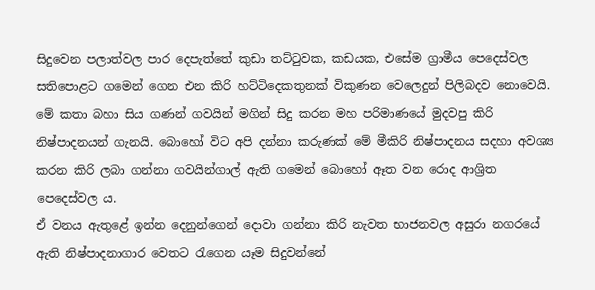සිදුවෙන පලාත්වල පාර දෙපැත්තේ කුඩා තට්ටුවක, කඩයක, එසේම ග්‍රාමීය පෙදෙස්වල සතිපොළට ගමෙන් ගෙන එන කිරි හට්ටිදෙකතුනක් විකුණන වෙලෙදුන් පිලිබදව නොවෙයි. මේ කතා බහා සිය ගණන් ගවයින් මගින් සිදු කරන මහ පරිමාණයේ මුදවපු කිරි නිෂ්පාදනයන් ගැනයි. බොහෝ විට අපි දන්නා කරුණක් මේ මීකිරි නිෂ්පාදනය සදහා අවශ්‍ය කරන කිරි ලබා ගන්නා ගවයින්ගාල් ඇති ගමෙන් බොහෝ ඈත වන රොද ආශ්‍රිත පෙදෙස්වල ය.
ඒ වනය ඇතුළේ ඉන්න දෙනුන්ගෙන් දොවා ගන්නා කිරි නැවත භාජනවල අසුරා නගරයේ ඇති නිෂ්පාදනාගාර වෙතට රැගෙන යෑම සිදුවන්නේ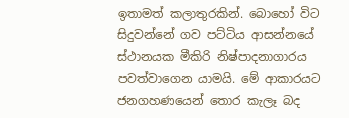ඉතාමත් කලාතුරකින්. බොහෝ විට සිදුවන්නේ ගව පට්ටිය ආසන්නයේ ස්ථානයක මීකිරි නිෂ්පාදනාගාරය පවත්වාගෙන යාමයි. මේ ආකාරයට ජනගහණයෙන් තොර කැලෑ බද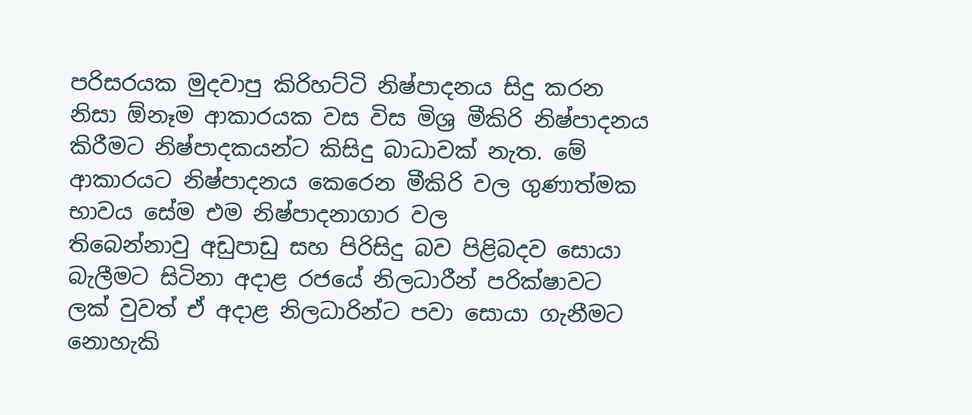පරිසරයක මුදවාපු කිරිහට්ටි නිෂ්පාදනය සිදු කරන නිසා ඕනෑම ආකාරයක වස විස මිශ්‍ර මීකිරි නිෂ්පාදනය කිරීමට නිෂ්පාදකයන්ට කිසිදු බාධාවක් නැත. මේ ආකාරයට නිෂ්පාදනය කෙරෙන මීකිරි වල ගුණාත්මක භාවය සේම එම නිෂ්පාදනාගාර වල
තිබෙන්නාවු අඩුපාඩු සහ පිරිසිදු බව පිළිබදව සොයා බැලීමට සිටිනා අදාළ රජයේ නිලධාරීන් පරික්ෂාවට ලක් වුවත් ඒ අදාළ නිලධාරින්ට පවා සොයා ගැනීමට නොහැකි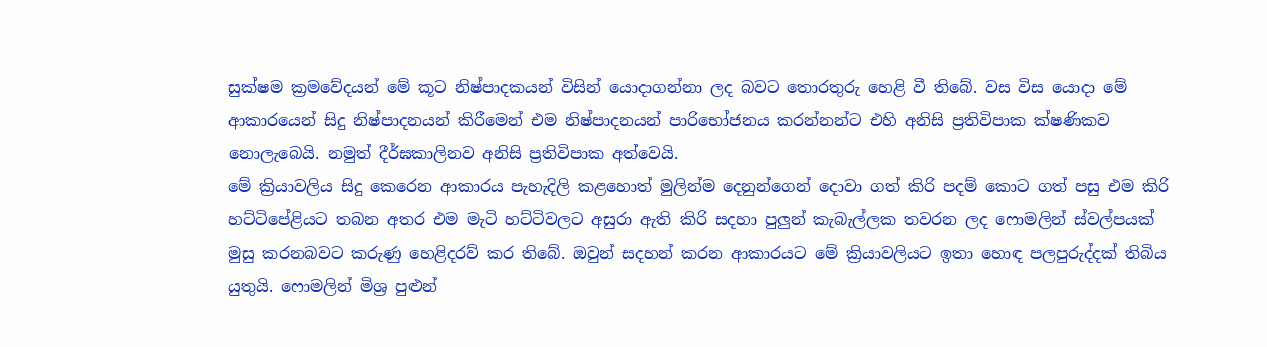සුක්ෂම ක්‍රමවේදයන් මේ කූට නිෂ්පාදකයන් විසින් යොදාගන්නා ලද බවට තොරතුරු හෙළි වී තිබේ. වස විස යොදා මේ ආකාරයෙන් සිදු නිෂ්පාදනයන් කිරීමෙන් එම නිෂ්පාදනයන් පාරිභෝජනය කරන්නන්ට එහි අනිසි ප්‍රතිවිපාක ක්ෂණිකව නොලැබෙයි. නමුත් දීර්ඝකාලිනව අනිසි ප්‍රතිවිපාක අත්වෙයි.
මේ ක්‍රියාවලිය සිදු කෙරෙන ආකාරය පැහැදිලි කළහොත් මුලින්ම දෙනුන්ගෙන් දොවා ගත් කිරි පදම් කොට ගත් පසු එම කිරි හට්ටිපේළියට තබන අතර එම මැටි හට්ටිවලට අසුරා ඇති කිරි සදහා පුලුන් කැබැල්ලක තවරන ලද ෆොමලින් ස්වල්පයක් මුසු කරනබවට කරුණු හෙළිදරව් කර තිබේ. ඔවුන් සදහන් කරන ආකාරයට මේ ක්‍රියාවලියට ඉතා හොඳ පලපුරුද්දක් තිබිය යුතුයි. ෆොමලින් මිශ්‍ර පුළුන්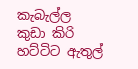කැබැල්ල කුඩා කිරි හට්ටිට ඇතුල්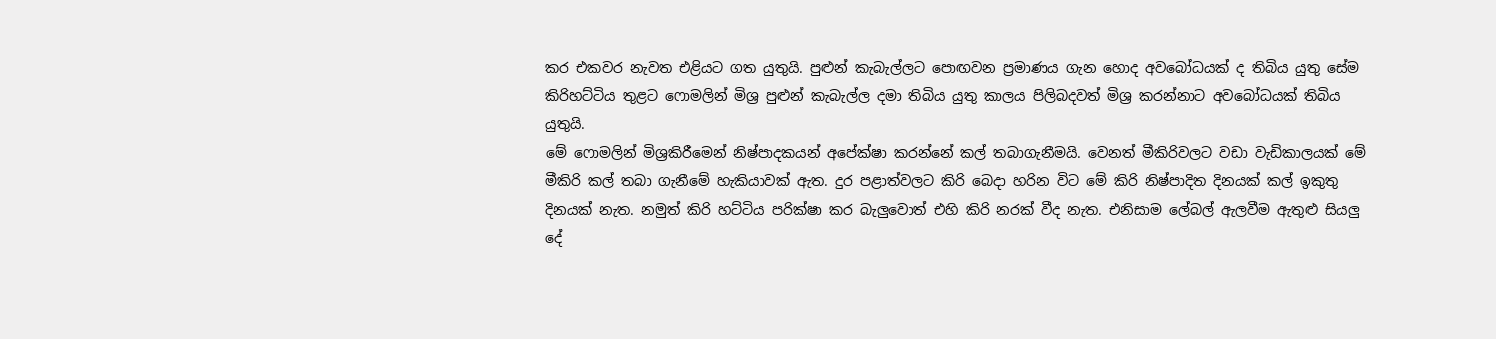කර එකවර නැවත එළියට ගත යුතුයි. පුළුන් කැබැල්ලට පොඟවන ප්‍රමාණය ගැන හොද අවබෝධයක් ද තිබිය යුතු සේම කිරිහට්ටිය තුළට ෆොමලින් මිශ්‍ර පුළුන් කැබැල්ල දමා තිබිය යුතු කාලය පිලිබදවත් මිශ්‍ර කරන්නාට අවබෝධයක් තිබිය යුතුයි.
මේ ෆොමලින් මිශ්‍රකිරීමෙන් නිෂ්පාදකයන් අපේක්ෂා කරන්නේ කල් තබාගැනීමයි. වෙනත් මීකිරිවලට වඩා වැඩිකාලයක් මේ මීකිරි කල් තබා ගැනීමේ හැකියාවක් ඇත. දුර පළාත්වලට කිරි බෙදා හරින විට මේ කිරි නිෂ්පාදිත දිනයක් කල් ඉකුතු දිනයක් නැත. නමුත් කිරි හට්ටිය පරික්ෂා කර බැලුවොත් එහි කිරි නරක් වීද නැත. එනිසාම ලේබල් ඇලවීම ඇතුළු සියලු දේ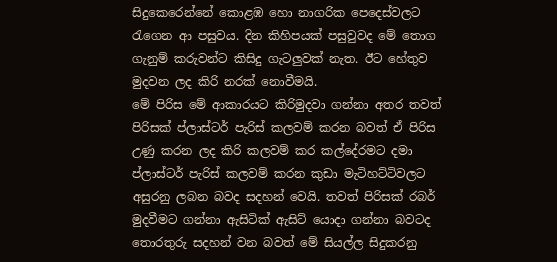සිදුකෙරෙන්නේ කොළඹ හො නාගරික පෙදෙස්වලට රැගෙන ආ පසුවය. දින කිහිපයක් පසුවුවද මේ තොග ගැනුම් කරුවන්ට කිසිදු ගැටලුවක් නැත. ඊට හේතුව මුදවන ලද කිරි නරක් නොවීමයි.
මේ පිරිස මේ ආකාරයට කිරිමුදවා ගන්නා අතර තවත් පිරිසක් ප්ලාස්ටර් පැරිස් කලවම් කරන බවත් ඒ පිරිස උණු කරන ලද කිරි කලවම් කර කල්දේරමට දමා ප්ලාස්ටර් පැරිස් කලවම් කරන කුඩා මැටිහට්ටිවලට අසුරනු ලබන බවද සදහන් වෙයි. තවත් පිරිසක් රබර් මුදවීමට ගන්නා ඇසිටික් ඇසිට් යොදා ගන්නා බවටද තොරතුරු සදහන් වන බවත් මේ සියල්ල සිදුකරනු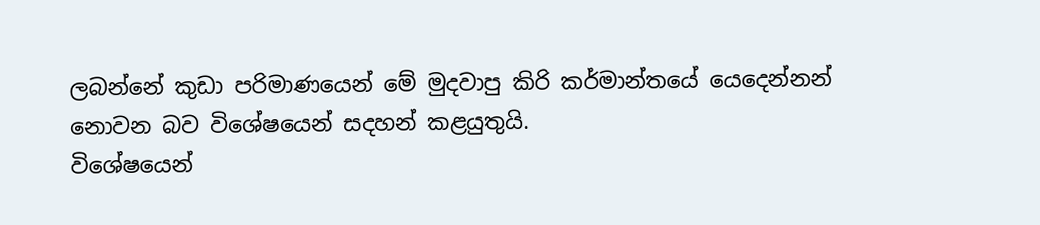ලබන්නේ කුඩා පරිමාණයෙන් මේ මුදවාපු කිරි කර්මාන්තයේ යෙදෙන්නන් නොවන බව විශේෂයෙන් සදහන් කළයුතුයි.
විශේෂයෙන්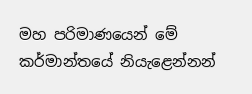මහ පරිමාණයෙන් මේ කර්මාන්තයේ නියැළෙන්නන්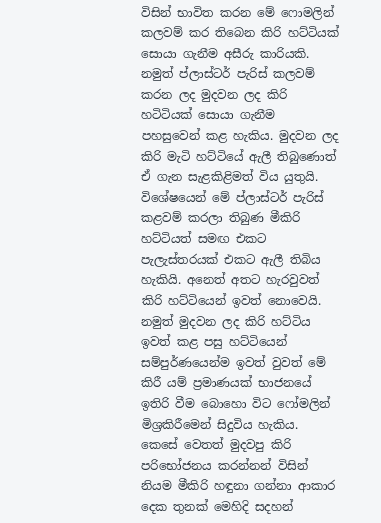විසින් භාවිත කරන මේ ෆොමලින් කලවම් කර තිබෙන කිරි හට්ටියක් සොයා ගැනීම අසීරු කාරියකි. නමුත් ප්ලාස්ටර් පැරිස් කලවම් කරන ලද මුදවන ලද කිරි හටිටියක් සොයා ගැනීම පහසුවෙන් කළ හැකිය. මුදවන ලද කිරි මැටි හට්ටියේ ඇලී තිබුණොත් ඒ ගැන සැළකිළිමත් විය යුතුයි. විශේෂයෙන් මේ ප්ලාස්ටර් පැරිස් කළවම් කරලා තිබුණ මීකිරි හට්ටියත් සමඟ එකට පැලැස්තරයක් එකට ඇලී තිබිය හැකියි. අනෙත් අතට හැරවුවත් කිරි හට්ටියෙන් ඉවත් නොවෙයි. නමුත් මුදවන ලද කිරි හට්ටිය ඉවත් කළ පසු හට්ටියෙන් සම්පුර්ණයෙන්ම ඉවත් වුවත් මේ කිරී යම් ප්‍රමාණයක් භාජනයේ ඉතිරි වීම බොහො විට ෆෝමලින් මිශ්‍රකිරීමෙන් සිදුවිය හැකිය.
කෙසේ වෙතත් මුදවපු කිරි පරිභෝජනය කරන්නන් විසින් නියම මීකිරි හඳුනා ගන්නා ආකාර දෙක තුනක් මෙහිදි සදහන්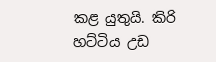කළ යුතුයි. කිරි හට්ටිය උඩ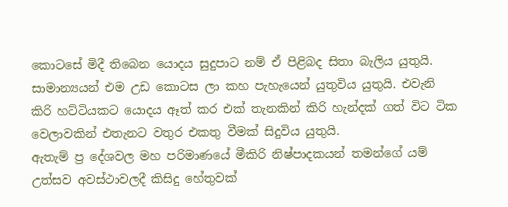කොටසේ මිදී තිබෙන යොදය සුදුපාට නම් ඒ පිළිබද සිතා බැලිය යුතුයි. සාමාන්‍යයන් එම උඩ කොටස ලා කහ පැහැයෙන් යුතුවිය යුතුයි. එවැනි කිරි හට්ටියකට යොදය ඈත් කර එක් තැනකින් කිරි හැන්දක් ගත් විට ටික වෙලාවකින් එතැනට වතුර එකතු වීමක් සිදුවිය යුතුයි.
ඇතැම් ප්‍ර දේශවල මහ පරිමාණයේ මීකිරි නිෂ්පාදකයන් තමන්ගේ යම් උත්සව අවස්ථාවලදී කිසිදු හේතුවක්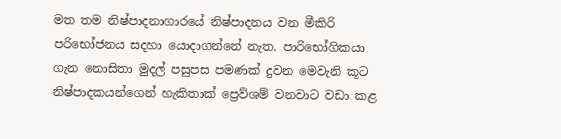මත තම නිෂ්පාදනාගාරයේ නිෂ්පාදනය වන මීකිරි පරිභෝජනය සදහා යොදාගන්නේ නැත. පාරිභෝගිකයා ගැන නොසිතා මුදල් පසුපස පමණක් දුවන මෙවැනි කූට නිෂ්පාදකයන්ගෙන් හැකිතාක් ප්‍රෙව්ශම් වනවාට වඩා කළ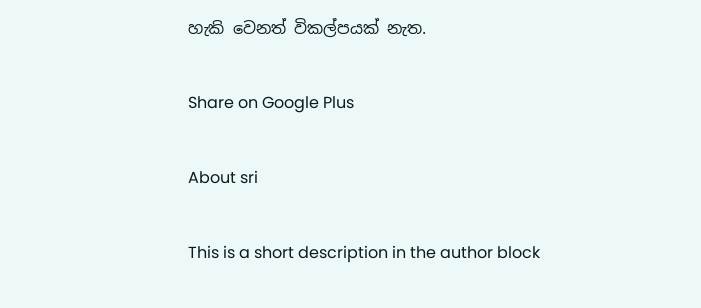හැකි වෙනත් විකල්පයක් නැත.

Share on Google Plus

About sri

This is a short description in the author block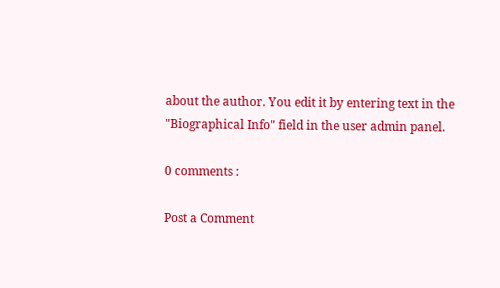about the author. You edit it by entering text in the "Biographical Info" field in the user admin panel.

0 comments :

Post a Comment